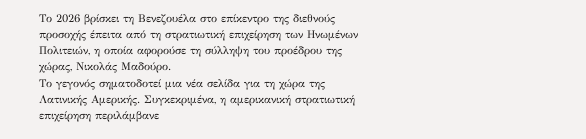Το 2026 βρίσκει τη Βενεζουέλα στο επίκεντρο της διεθνούς προσοχής έπειτα από τη στρατιωτική επιχείρηση των Ηνωμένων Πολιτειών, η οποία αφορούσε τη σύλληψη του προέδρου της χώρας, Νικολάς Μαδούρο.
Το γεγονός σηματοδοτεί μια νέα σελίδα για τη χώρα της Λατινικής Αμερικής. Συγκεκριμένα, η αμερικανική στρατιωτική επιχείρηση περιλάμβανε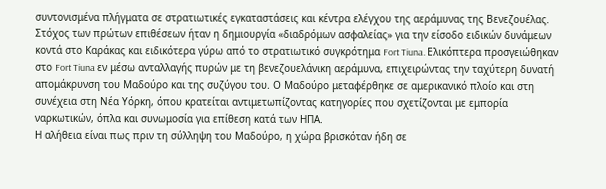συντονισμένα πλήγματα σε στρατιωτικές εγκαταστάσεις και κέντρα ελέγχου της αεράμυνας της Βενεζουέλας.
Στόχος των πρώτων επιθέσεων ήταν η δημιουργία «διαδρόμων ασφαλείας» για την είσοδο ειδικών δυνάμεων κοντά στο Καράκας και ειδικότερα γύρω από το στρατιωτικό συγκρότημα Fort Tiuna. Ελικόπτερα προσγειώθηκαν στο Fort Tiuna εν μέσω ανταλλαγής πυρών με τη βενεζουελάνικη αεράμυνα, επιχειρώντας την ταχύτερη δυνατή απομάκρυνση του Μαδούρο και της συζύγου του. Ο Μαδούρο μεταφέρθηκε σε αμερικανικό πλοίο και στη συνέχεια στη Νέα Υόρκη, όπου κρατείται αντιμετωπίζοντας κατηγορίες που σχετίζονται με εμπορία ναρκωτικών, όπλα και συνωμοσία για επίθεση κατά των ΗΠΑ.
Η αλήθεια είναι πως πριν τη σύλληψη του Μαδούρο, η χώρα βρισκόταν ήδη σε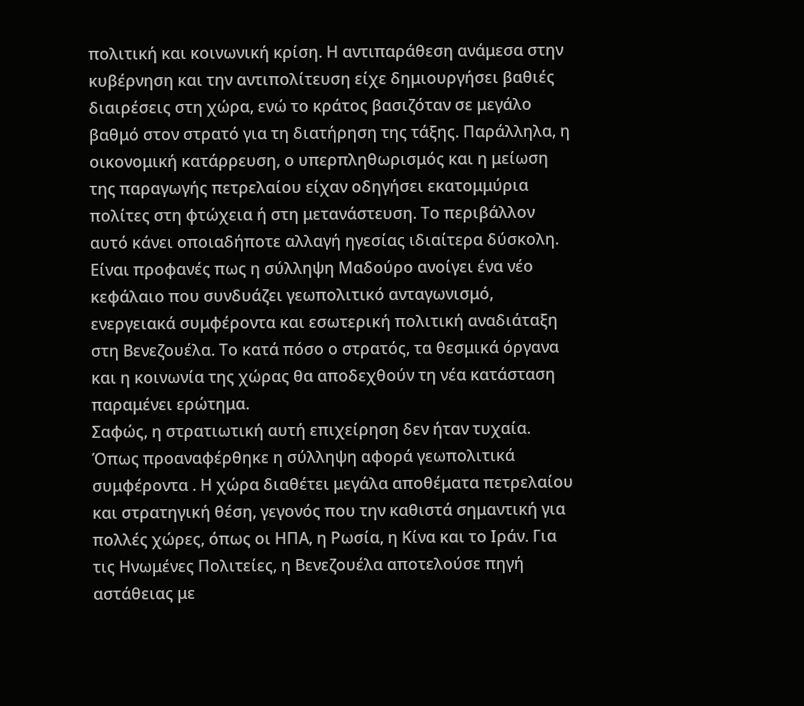πολιτική και κοινωνική κρίση. Η αντιπαράθεση ανάμεσα στην κυβέρνηση και την αντιπολίτευση είχε δημιουργήσει βαθιές διαιρέσεις στη χώρα, ενώ το κράτος βασιζόταν σε μεγάλο βαθμό στον στρατό για τη διατήρηση της τάξης. Παράλληλα, η οικονομική κατάρρευση, ο υπερπληθωρισμός και η μείωση της παραγωγής πετρελαίου είχαν οδηγήσει εκατομμύρια πολίτες στη φτώχεια ή στη μετανάστευση. Το περιβάλλον αυτό κάνει οποιαδήποτε αλλαγή ηγεσίας ιδιαίτερα δύσκολη.
Είναι προφανές πως η σύλληψη Μαδούρο ανοίγει ένα νέο κεφάλαιο που συνδυάζει γεωπολιτικό ανταγωνισμό, ενεργειακά συμφέροντα και εσωτερική πολιτική αναδιάταξη στη Βενεζουέλα. Το κατά πόσο ο στρατός, τα θεσμικά όργανα και η κοινωνία της χώρας θα αποδεχθούν τη νέα κατάσταση παραμένει ερώτημα.
Σαφώς, η στρατιωτική αυτή επιχείρηση δεν ήταν τυχαία. Όπως προαναφέρθηκε η σύλληψη αφορά γεωπολιτικά συμφέροντα . Η χώρα διαθέτει μεγάλα αποθέματα πετρελαίου και στρατηγική θέση, γεγονός που την καθιστά σημαντική για πολλές χώρες, όπως οι ΗΠΑ, η Ρωσία, η Κίνα και το Ιράν. Για τις Ηνωμένες Πολιτείες, η Βενεζουέλα αποτελούσε πηγή αστάθειας με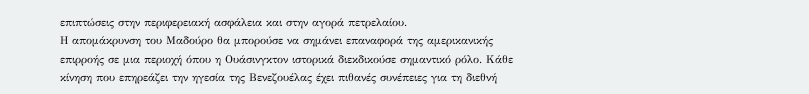επιπτώσεις στην περιφερειακή ασφάλεια και στην αγορά πετρελαίου.
Η απομάκρυνση του Μαδούρο θα μπορούσε να σημάνει επαναφορά της αμερικανικής επιρροής σε μια περιοχή όπου η Ουάσινγκτον ιστορικά διεκδικούσε σημαντικό ρόλο. Κάθε κίνηση που επηρεάζει την ηγεσία της Βενεζουέλας έχει πιθανές συνέπειες για τη διεθνή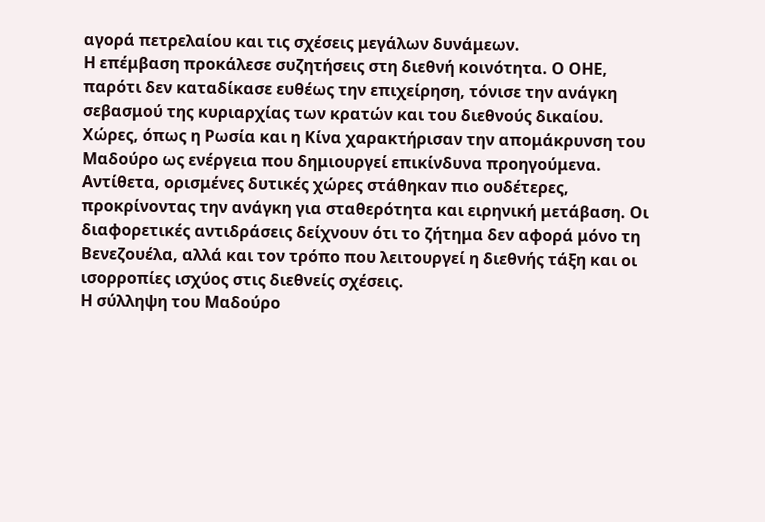αγορά πετρελαίου και τις σχέσεις μεγάλων δυνάμεων.
Η επέμβαση προκάλεσε συζητήσεις στη διεθνή κοινότητα. Ο ΟΗΕ, παρότι δεν καταδίκασε ευθέως την επιχείρηση, τόνισε την ανάγκη σεβασμού της κυριαρχίας των κρατών και του διεθνούς δικαίου. Χώρες, όπως η Ρωσία και η Κίνα χαρακτήρισαν την απομάκρυνση του Μαδούρο ως ενέργεια που δημιουργεί επικίνδυνα προηγούμενα.
Αντίθετα, ορισμένες δυτικές χώρες στάθηκαν πιο ουδέτερες, προκρίνοντας την ανάγκη για σταθερότητα και ειρηνική μετάβαση. Οι διαφορετικές αντιδράσεις δείχνουν ότι το ζήτημα δεν αφορά μόνο τη Βενεζουέλα, αλλά και τον τρόπο που λειτουργεί η διεθνής τάξη και οι ισορροπίες ισχύος στις διεθνείς σχέσεις.
Η σύλληψη του Μαδούρο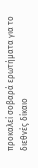προκαλεί σοβαρά ερωτήματα για το διεθνές δίκαιο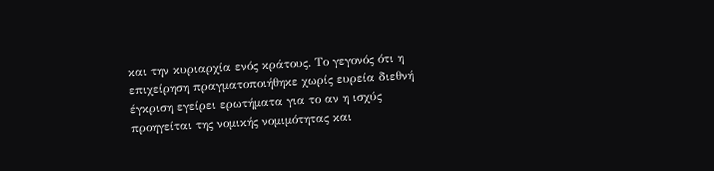και την κυριαρχία ενός κράτους. Το γεγονός ότι η επιχείρηση πραγματοποιήθηκε χωρίς ευρεία διεθνή έγκριση εγείρει ερωτήματα για το αν η ισχύς προηγείται της νομικής νομιμότητας και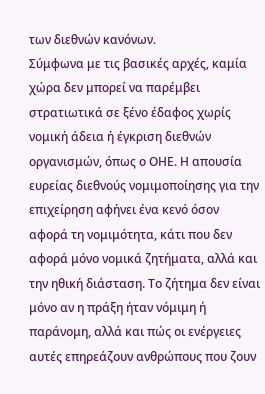των διεθνών κανόνων.
Σύμφωνα με τις βασικές αρχές, καμία χώρα δεν μπορεί να παρέμβει στρατιωτικά σε ξένο έδαφος χωρίς νομική άδεια ή έγκριση διεθνών οργανισμών, όπως ο ΟΗΕ. Η απουσία ευρείας διεθνούς νομιμοποίησης για την επιχείρηση αφήνει ένα κενό όσον αφορά τη νομιμότητα, κάτι που δεν αφορά μόνο νομικά ζητήματα, αλλά και την ηθική διάσταση. Το ζήτημα δεν είναι μόνο αν η πράξη ήταν νόμιμη ή παράνομη, αλλά και πώς οι ενέργειες αυτές επηρεάζουν ανθρώπους που ζουν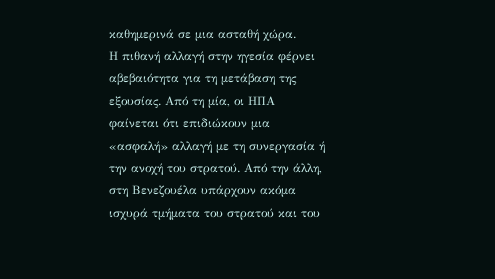καθημερινά σε μια ασταθή χώρα.
Η πιθανή αλλαγή στην ηγεσία φέρνει αβεβαιότητα για τη μετάβαση της εξουσίας. Από τη μία, οι ΗΠΑ φαίνεται ότι επιδιώκουν μια «ασφαλή» αλλαγή με τη συνεργασία ή την ανοχή του στρατού. Από την άλλη, στη Βενεζουέλα υπάρχουν ακόμα ισχυρά τμήματα του στρατού και του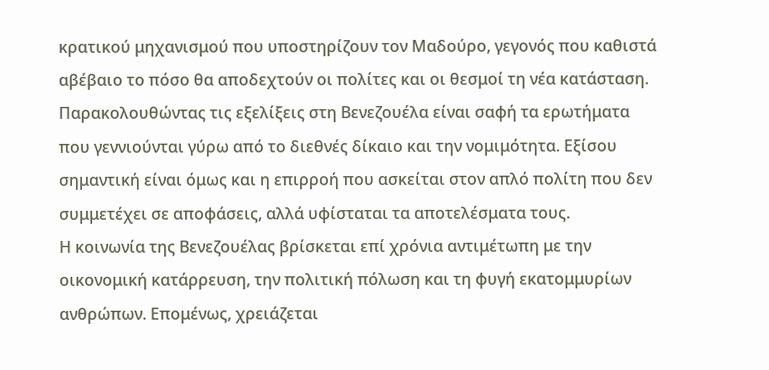κρατικού μηχανισμού που υποστηρίζουν τον Μαδούρο, γεγονός που καθιστά αβέβαιο το πόσο θα αποδεχτούν οι πολίτες και οι θεσμοί τη νέα κατάσταση.
Παρακολουθώντας τις εξελίξεις στη Βενεζουέλα είναι σαφή τα ερωτήματα που γεννιούνται γύρω από το διεθνές δίκαιο και την νομιμότητα. Εξίσου σημαντική είναι όμως και η επιρροή που ασκείται στον απλό πολίτη που δεν συμμετέχει σε αποφάσεις, αλλά υφίσταται τα αποτελέσματα τους.
Η κοινωνία της Βενεζουέλας βρίσκεται επί χρόνια αντιμέτωπη με την οικονομική κατάρρευση, την πολιτική πόλωση και τη φυγή εκατομμυρίων ανθρώπων. Επομένως, χρειάζεται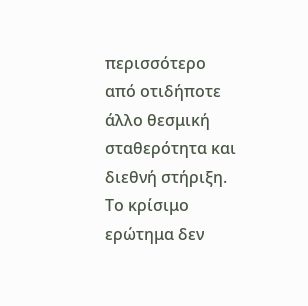περισσότερο από οτιδήποτε άλλο θεσμική σταθερότητα και διεθνή στήριξη. Το κρίσιμο ερώτημα δεν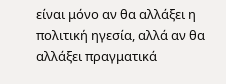είναι μόνο αν θα αλλάξει η πολιτική ηγεσία, αλλά αν θα αλλάξει πραγματικά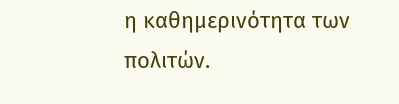η καθημερινότητα των πολιτών.